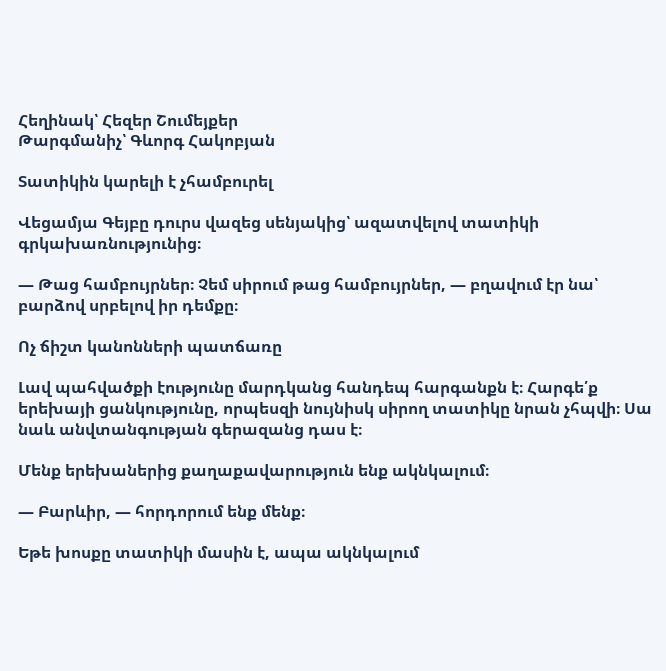Հեղինակ՝ Հեզեր Շումեյքեր
Թարգմանիչ՝ Գևորգ Հակոբյան

Տատիկին կարելի է չհամբուրել

Վեցամյա Գեյբը դուրս վազեց սենյակից՝ ազատվելով տատիկի գրկախառնությունից։

— Թաց համբույրներ։ Չեմ սիրում թաց համբույրներ, — բղավում էր նա՝ բարձով սրբելով իր դեմքը։

Ոչ ճիշտ կանոնների պատճառը

Լավ պահվածքի էությունը մարդկանց հանդեպ հարգանքն է։ Հարգե՛ք երեխայի ցանկությունը, որպեսզի նույնիսկ սիրող տատիկը նրան չհպվի։ Սա նաև անվտանգության գերազանց դաս է։

Մենք երեխաներից քաղաքավարություն ենք ակնկալում։

— Բարևիր, — հորդորում ենք մենք։

Եթե խոսքը տատիկի մասին է, ապա ակնկալում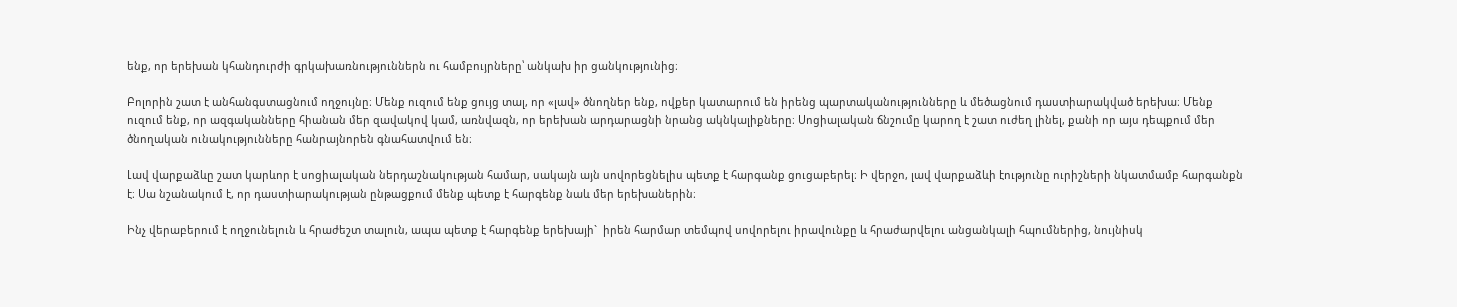ենք, որ երեխան կհանդուրժի գրկախառնություններն ու համբույրները՝ անկախ իր ցանկությունից։

Բոլորին շատ է անհանգստացնում ողջույնը։ Մենք ուզում ենք ցույց տալ, որ «լավ» ծնողներ ենք, ովքեր կատարում են իրենց պարտականությունները և մեծացնում դաստիարակված երեխա։ Մենք ուզում ենք, որ ազգականները հիանան մեր զավակով կամ, առնվազն, որ երեխան արդարացնի նրանց ակնկալիքները։ Սոցիալական ճնշումը կարող է շատ ուժեղ լինել, քանի որ այս դեպքում մեր ծնողական ունակությունները հանրայնորեն գնահատվում են։

Լավ վարքաձևը շատ կարևոր է սոցիալական ներդաշնակության համար, սակայն այն սովորեցնելիս պետք է հարգանք ցուցաբերել։ Ի վերջո, լավ վարքաձևի էությունը ուրիշների նկատմամբ հարգանքն է։ Սա նշանակում է, որ դաստիարակության ընթացքում մենք պետք է հարգենք նաև մեր երեխաներին։

Ինչ վերաբերում է ողջունելուն և հրաժեշտ տալուն, ապա պետք է հարգենք երեխայի`  իրեն հարմար տեմպով սովորելու իրավունքը և հրաժարվելու անցանկալի հպումներից, նույնիսկ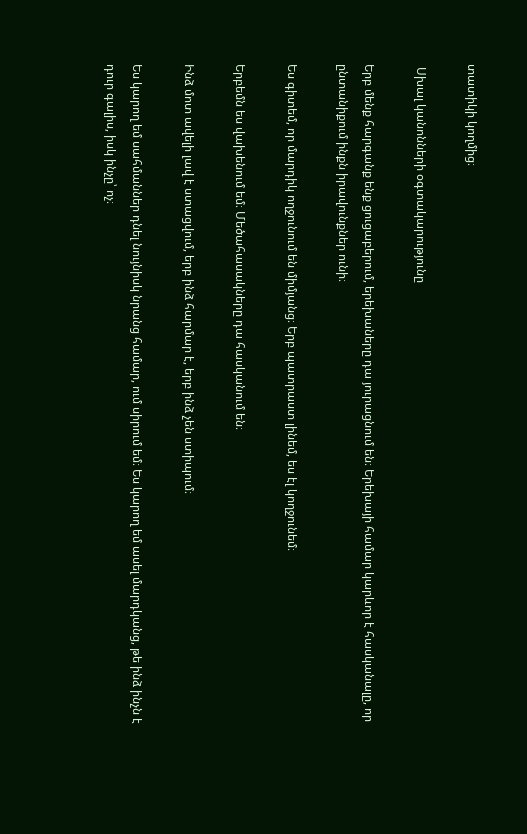տատիկի կողմից։

 Սխալ կանոնների օգտակարությունը

Երբ մենք հարգանք ենք ցուցաբերում, երեխաները դա յուրացնում են։ Երեխայի համար կարևոր է հասկանալը, որ ընտանիքում ինքն իրավունքներ ունի։

Ես գիտեմ, որ մարդիկ ողջունում են միմյանց։ Երբ պատրաստ լինեմ, ես էլ կողջունեմ։

Երբեմն ես վախենում եմ։ Մեծահասակները դա հասկանում են։

Ինձ մոտ ավելի լավ է ստացվում, երբ ինձ հարմար է, երբ ինձ չեն ստիպում։

Ես կարող եմ սահմաններ դնել նույնիսկ նրանց համար, ում սիրում եմ։ Ես կարող եմ ասել մարդկանց, թե ինձ ինչն է դուր գալիս, իսկ ինչը՝ ոչ։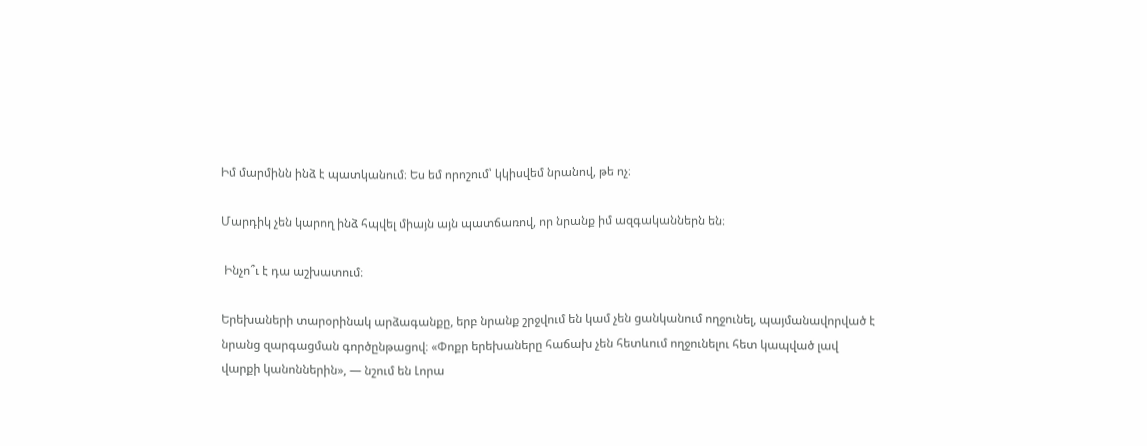Իմ մարմինն ինձ է պատկանում։ Ես եմ որոշում՝ կկիսվեմ նրանով, թե ոչ։

Մարդիկ չեն կարող ինձ հպվել միայն այն պատճառով, որ նրանք իմ ազգականներն են։

 Ինչո՞ւ է դա աշխատում։

Երեխաների տարօրինակ արձագանքը, երբ նրանք շրջվում են կամ չեն ցանկանում ողջունել, պայմանավորված է նրանց զարգացման գործընթացով։ «Փոքր երեխաները հաճախ չեն հետևում ողջունելու հետ կապված լավ վարքի կանոններին», — նշում են Լորա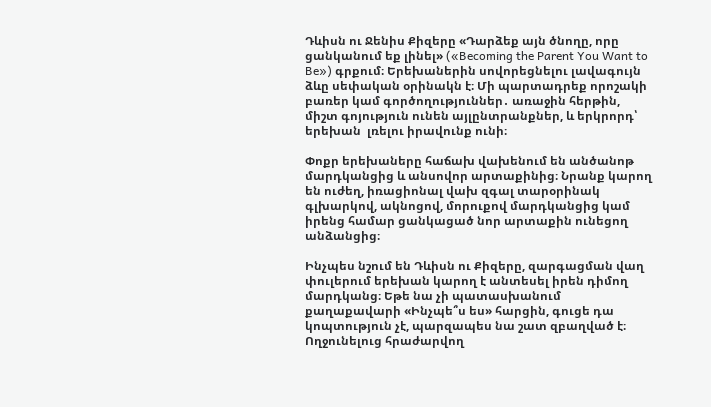Դևիսն ու Ջենիս Քիզերը «Դարձեք այն ծնողը, որը ցանկանում եք լինել» («Becoming the Parent You Want to Be») գրքում։ Երեխաներին սովորեցնելու լավագույն ձևը սեփական օրինակն է։ Մի պարտադրեք որոշակի բառեր կամ գործողություններ․ առաջին հերթին, միշտ գոյություն ունեն այլընտրանքներ, և երկրորդ՝ երեխան  լռելու իրավունք ունի։

Փոքր երեխաները հաճախ վախենում են անծանոթ մարդկանցից և անսովոր արտաքինից։ Նրանք կարող են ուժեղ, իռացիոնալ վախ զգալ տարօրինակ գլխարկով, ակնոցով, մորուքով մարդկանցից կամ իրենց համար ցանկացած նոր արտաքին ունեցող անձանցից։

Ինչպես նշում են Դևիսն ու Քիզերը, զարգացման վաղ փուլերում երեխան կարող է անտեսել իրեն դիմող մարդկանց։ Եթե նա չի պատասխանում քաղաքավարի «Ինչպե՞ս ես» հարցին, գուցե դա կոպտություն չէ, պարզապես նա շատ զբաղված է։ Ողջունելուց հրաժարվող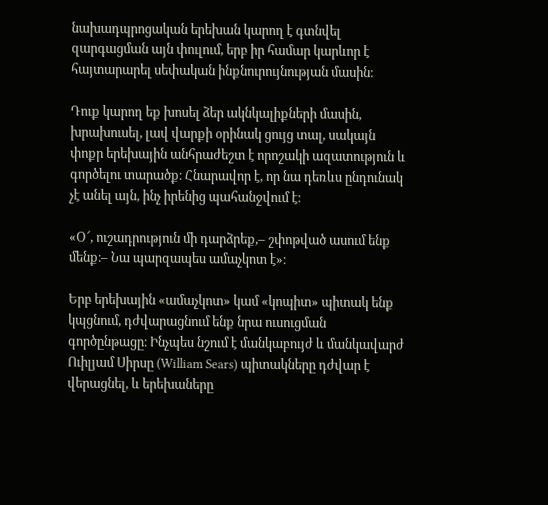նախադպրոցական երեխան կարող է գտնվել զարգացման այն փուլում, երբ իր համար կարևոր է հայտարարել սեփական ինքնուրույնության մասին։

Դուք կարող եք խոսել ձեր ակնկալիքների մասին, խրախուսել, լավ վարքի օրինակ ցույց տալ, սակայն փոքր երեխային անհրաժեշտ է որոշակի ազատություն և գործելու տարածք։ Հնարավոր է, որ նա դեռևս ընդունակ չէ անել այն, ինչ իրենից պահանջվում է։

«Օ՜, ուշադրություն մի դարձրեք,– շփոթված ասում ենք մենք։– Նա պարզապես ամաչկոտ է»։

Երբ երեխային «ամաչկոտ» կամ «կոպիտ» պիտակ ենք կպցնում, դժվարացնում ենք նրա ուսուցման գործընթացը։ Ինչպես նշում է մանկաբույժ և մանկավարժ Ուիլյամ Սիրսը (William Sears) պիտակները դժվար է վերացնել, և երեխաները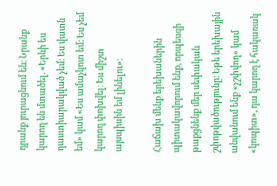դրանք յուրացնում են։ Նրանք կարող են մտածել. «Երևի ես դաստիարակված չեմ։ Ես վատն եմ» կամ «Ես ամաչկոտ եմ։ Ես չեմ կարող փոխվել։ Ես միշտ այսպիսին եմ լինելու»։

Հաճախ մենք երեխաներին պիտակավորում ենք, որպեսզի թաքցնենք մեր սեփական շփոթվածությունը։ Եթե երեխային անվանում ենք «չշփվող» կամ «կոպիտ», դա կարող է հակառակ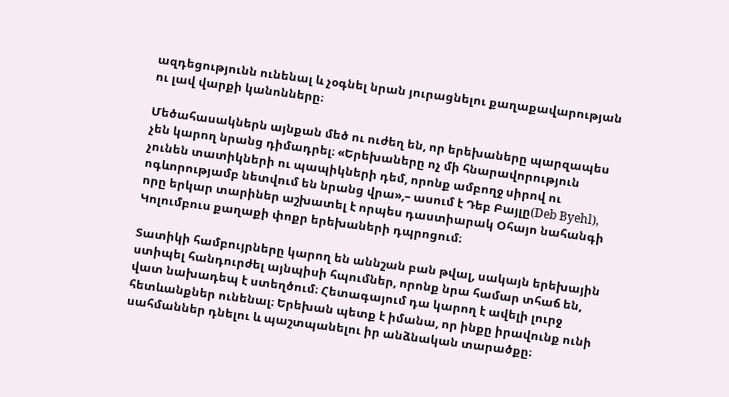ազդեցությունն ունենալ և չօգնել նրան յուրացնելու քաղաքավարության ու լավ վարքի կանոնները։

Մեծահասակներն այնքան մեծ ու ուժեղ են, որ երեխաները պարզապես չեն կարող նրանց դիմադրել։ «Երեխաները ոչ մի հնարավորություն չունեն տատիկների ու պապիկների դեմ, որոնք ամբողջ սիրով ու ոգևորությամբ նետվում են նրանց վրա»,– ասում է Դեբ Բայլը(Deb Byehl), որը երկար տարիներ աշխատել է որպես դաստիարակ Օհայո նահանգի Կոլումբուս քաղաքի փոքր երեխաների դպրոցում։

Տատիկի համբույրները կարող են աննշան բան թվալ, սակայն երեխային ստիպել հանդուրժել այնպիսի հպումներ, որոնք նրա համար տհաճ են, վատ նախադեպ է ստեղծում։ Հետագայում դա կարող է ավելի լուրջ հետևանքներ ունենալ։ Երեխան պետք է իմանա, որ ինքը իրավունք ունի սահմաններ դնելու և պաշտպանելու իր անձնական տարածքը։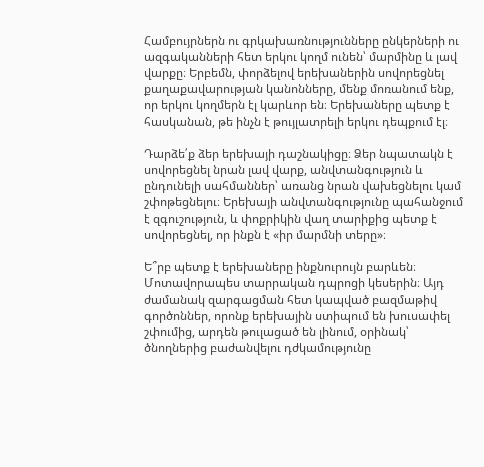Համբույրներն ու գրկախառնությունները ընկերների ու ազգականների հետ երկու կողմ ունեն՝ մարմինը և լավ վարքը։ Երբեմն, փորձելով երեխաներին սովորեցնել քաղաքավարության կանոնները, մենք մոռանում ենք, որ երկու կողմերն էլ կարևոր են։ Երեխաները պետք է հասկանան, թե ինչն է թույլատրելի երկու դեպքում էլ։

Դարձե՛ք ձեր երեխայի դաշնակիցը։ Ձեր նպատակն է սովորեցնել նրան լավ վարք, անվտանգություն և ընդունելի սահմաններ՝ առանց նրան վախեցնելու կամ շփոթեցնելու։ Երեխայի անվտանգությունը պահանջում է զգուշություն, և փոքրիկին վաղ տարիքից պետք է սովորեցնել, որ ինքն է «իր մարմնի տերը»։

Ե՞րբ պետք է երեխաները ինքնուրույն բարևեն։ Մոտավորապես տարրական դպրոցի կեսերին։ Այդ ժամանակ զարգացման հետ կապված բազմաթիվ գործոններ, որոնք երեխային ստիպում են խուսափել շփումից, արդեն թուլացած են լինում, օրինակ՝ ծնողներից բաժանվելու դժկամությունը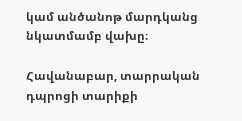կամ անծանոթ մարդկանց նկատմամբ վախը։

Հավանաբար, տարրական դպրոցի տարիքի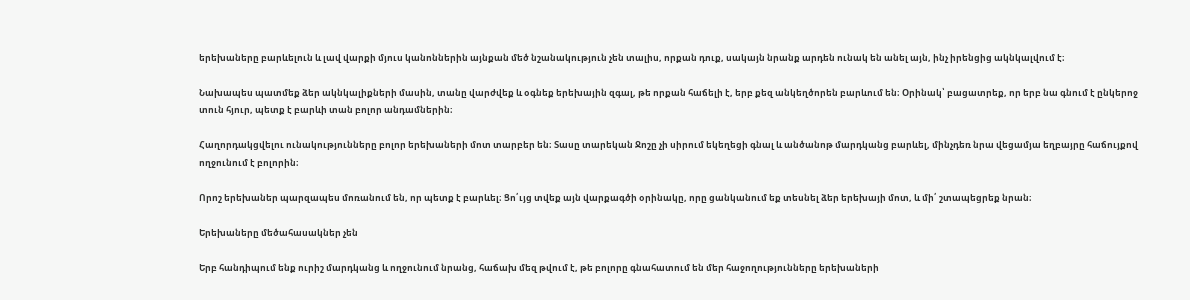երեխաները բարևելուն և լավ վարքի մյուս կանոններին այնքան մեծ նշանակություն չեն տալիս, որքան դուք, սակայն նրանք արդեն ունակ են անել այն, ինչ իրենցից ակնկալվում է։

Նախապես պատմեք ձեր ակնկալիքների մասին, տանը վարժվեք և օգնեք երեխային զգալ, թե որքան հաճելի է, երբ քեզ անկեղծորեն բարևում են։ Օրինակ՝ բացատրեք, որ երբ նա գնում է ընկերոջ տուն հյուր, պետք է բարևի տան բոլոր անդամներին։

Հաղորդակցվելու ունակությունները բոլոր երեխաների մոտ տարբեր են։ Տասը տարեկան Ջոշը չի սիրում եկեղեցի գնալ և անծանոթ մարդկանց բարևել, մինչդեռ նրա վեցամյա եղբայրը հաճույքով ողջունում է բոլորին։

Որոշ երեխաներ պարզապես մոռանում են, որ պետք է բարևել։ Ցո՛ւյց տվեք այն վարքագծի օրինակը, որը ցանկանում եք տեսնել ձեր երեխայի մոտ, և մի՛ շտապեցրեք նրան։

Երեխաները մեծահասակներ չեն

Երբ հանդիպում ենք ուրիշ մարդկանց և ողջունում նրանց, հաճախ մեզ թվում է, թե բոլորը գնահատում են մեր հաջողությունները երեխաների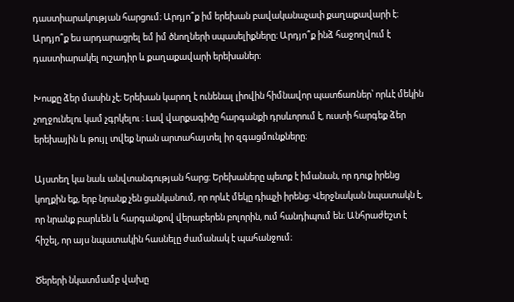դաստիարակության հարցում։ Արդյո՞ք իմ երեխան բավականաչափ քաղաքավարի է։ Արդյո՞ք ես արդարացրել եմ իմ ծնողների սպասելիքները։ Արդյո՞ք ինձ հաջողվում է դաստիարակել ուշադիր և քաղաքավարի երեխաներ։

Խոսքը ձեր մասին չէ։ Երեխան կարող է ունենալ լիովին հիմնավոր պատճառներ՝ որևէ մեկին չողջունելու կամ չգրկելու ։ Լավ վարքագիծը հարգանքի դրսևորում է, ուստի հարգեք ձեր երեխային և թույլ տվեք նրան արտահայտել իր զգացմունքները։

Այստեղ կա նաև անվտանգության հարց։ Երեխաները պետք է իմանան, որ դուք իրենց կողքին եք, երբ նրանք չեն ցանկանում, որ որևէ մեկը դիպչի իրենց։ Վերջնական նպատակն է, որ նրանք բարևեն և հարգանքով վերաբերեն բոլորին, ում հանդիպում են։ Անհրաժեշտ է հիշել, որ այս նպատակին հասնելը ժամանակ է պահանջում։

Ծերերի նկատմամբ վախը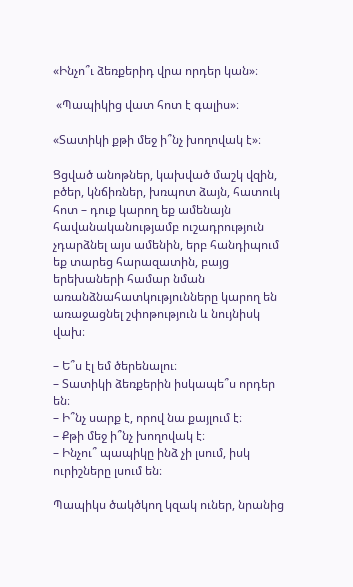«Ինչո՞ւ ձեռքերիդ վրա որդեր կան»։

 «Պապիկից վատ հոտ է գալիս»։

«Տատիկի քթի մեջ ի՞նչ խողովակ է»։

Ցցված անոթներ, կախված մաշկ վզին, բծեր, կնճիռներ, խռպոտ ձայն, հատուկ հոտ – դուք կարող եք ամենայն հավանականությամբ ուշադրություն չդարձնել այս ամենին, երբ հանդիպում եք տարեց հարազատին, բայց երեխաների համար նման առանձնահատկությունները կարող են առաջացնել շփոթություն և նույնիսկ վախ։

– Ե՞ս էլ եմ ծերենալու։
– Տատիկի ձեռքերին իսկապե՞ս որդեր են։
– Ի՞նչ սարք է, որով նա քայլում է։
– Քթի մեջ ի՞նչ խողովակ է։
– Ինչու՞ պապիկը ինձ չի լսում, իսկ ուրիշները լսում են։

Պապիկս ծակծկող կզակ ուներ, նրանից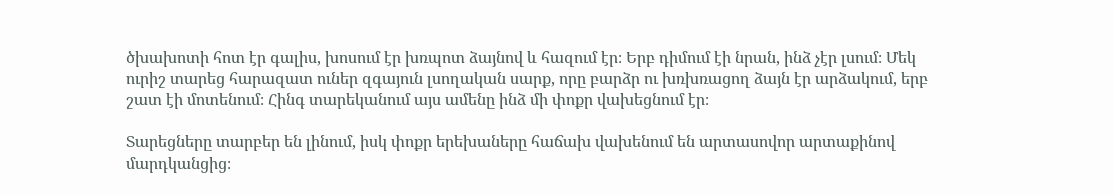ծխախոտի հոտ էր գալիս, խոսում էր խռպոտ ձայնով և հազում էր։ Երբ դիմում էի նրան, ինձ չէր լսում։ Մեկ ուրիշ տարեց հարազատ ուներ զգայուն լսողական սարք, որը բարձր ու խռխռացող ձայն էր արձակում, երբ շատ էի մոտենում։ Հինգ տարեկանում այս ամենը ինձ մի փոքր վախեցնում էր։

Տարեցները տարբեր են լինում, իսկ փոքր երեխաները հաճախ վախենում են արտասովոր արտաքինով մարդկանցից։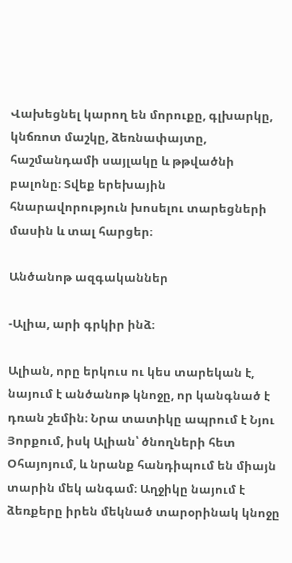Վախեցնել կարող են մորուքը, գլխարկը, կնճռոտ մաշկը, ձեռնափայտը, հաշմանդամի սայլակը և թթվածնի բալոնը։ Տվեք երեխային հնարավորություն խոսելու տարեցների մասին և տալ հարցեր։

Անծանոթ ազգականներ

-Ալիա, արի գրկիր ինձ։

Ալիան, որը երկուս ու կես տարեկան է, նայում է անծանոթ կնոջը, որ կանգնած է դռան շեմին։ Նրա տատիկը ապրում է Նյու Յորքում, իսկ Ալիան՝ ծնողների հետ Օհայոյում, և նրանք հանդիպում են միայն տարին մեկ անգամ։ Աղջիկը նայում է ձեռքերը իրեն մեկնած տարօրինակ կնոջը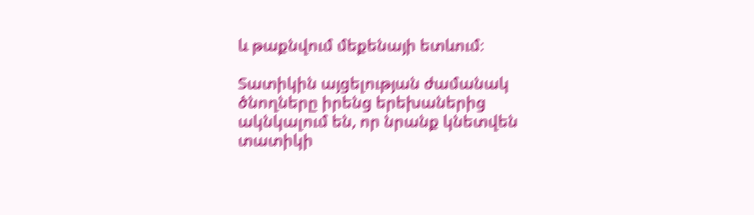և թաքնվում մեքենայի ետևում։

Տատիկին այցելության ժամանակ ծնողները իրենց երեխաներից ակնկալում են, որ նրանք կնետվեն տատիկի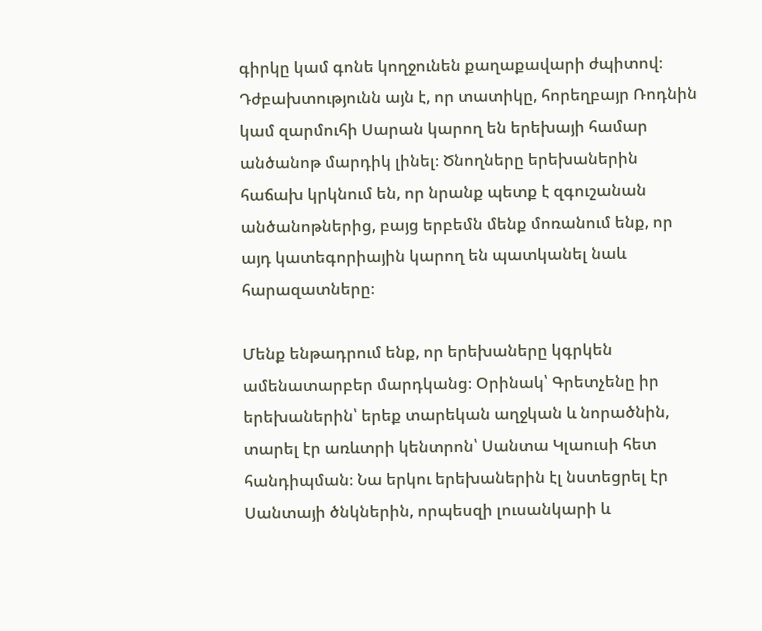գիրկը կամ գոնե կողջունեն քաղաքավարի ժպիտով։ Դժբախտությունն այն է, որ տատիկը, հորեղբայր Ռոդնին կամ զարմուհի Սարան կարող են երեխայի համար անծանոթ մարդիկ լինել։ Ծնողները երեխաներին հաճախ կրկնում են, որ նրանք պետք է զգուշանան անծանոթներից, բայց երբեմն մենք մոռանում ենք, որ այդ կատեգորիային կարող են պատկանել նաև հարազատները։

Մենք ենթադրում ենք, որ երեխաները կգրկեն ամենատարբեր մարդկանց։ Օրինակ՝ Գրետչենը իր երեխաներին՝ երեք տարեկան աղջկան և նորածնին, տարել էր առևտրի կենտրոն՝ Սանտա Կլաուսի հետ հանդիպման։ Նա երկու երեխաներին էլ նստեցրել էր Սանտայի ծնկներին, որպեսզի լուսանկարի և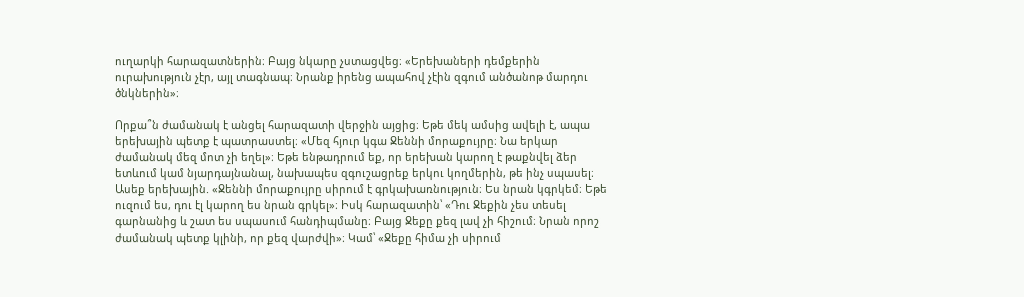ուղարկի հարազատներին։ Բայց նկարը չստացվեց։ «Երեխաների դեմքերին ուրախություն չէր, այլ տագնապ։ Նրանք իրենց ապահով չէին զգում անծանոթ մարդու ծնկներին»։

Որքա՞ն ժամանակ է անցել հարազատի վերջին այցից։ Եթե մեկ ամսից ավելի է, ապա երեխային պետք է պատրաստել։ «Մեզ հյուր կգա Ջեննի մորաքույրը։ Նա երկար ժամանակ մեզ մոտ չի եղել»։ Եթե ենթադրում եք, որ երեխան կարող է թաքնվել ձեր ետևում կամ նյարդայնանալ, նախապես զգուշացրեք երկու կողմերին, թե ինչ սպասել։ Ասեք երեխային. «Ջեննի մորաքույրը սիրում է գրկախառնություն։ Ես նրան կգրկեմ։ Եթե ուզում ես, դու էլ կարող ես նրան գրկել»։ Իսկ հարազատին՝ «Դու Ջեքին չես տեսել գարնանից և շատ ես սպասում հանդիպմանը։ Բայց Ջեքը քեզ լավ չի հիշում։ Նրան որոշ ժամանակ պետք կլինի, որ քեզ վարժվի»։ Կամ՝ «Ջեքը հիմա չի սիրում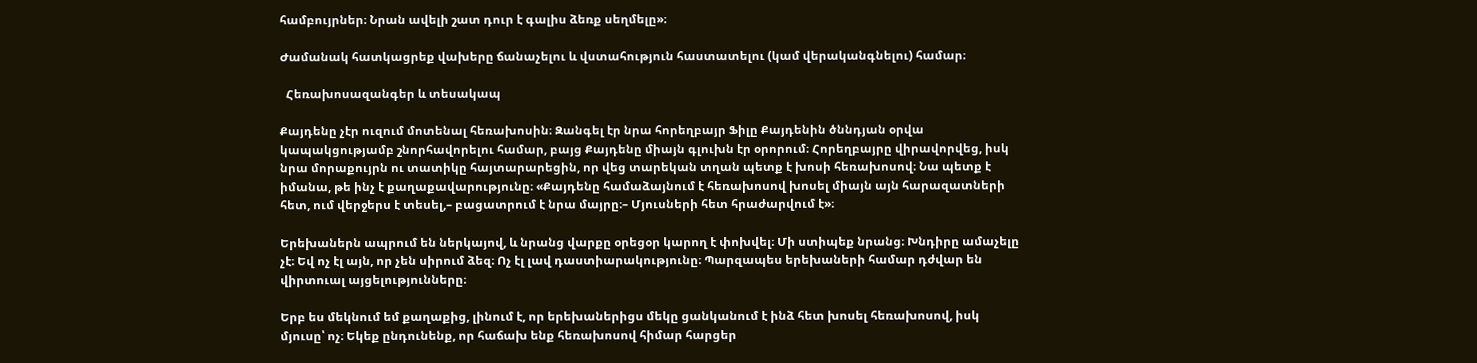համբույրներ։ Նրան ավելի շատ դուր է գալիս ձեռք սեղմելը»։

Ժամանակ հատկացրեք վախերը ճանաչելու և վստահություն հաստատելու (կամ վերականգնելու) համար։

  Հեռախոսազանգեր և տեսակապ

Քայդենը չէր ուզում մոտենալ հեռախոսին։ Զանգել էր նրա հորեղբայր Ֆիլը Քայդենին ծննդյան օրվա կապակցությամբ շնորհավորելու համար, բայց Քայդենը միայն գլուխն էր օրորում։ Հորեղբայրը վիրավորվեց, իսկ նրա մորաքույրն ու տատիկը հայտարարեցին, որ վեց տարեկան տղան պետք է խոսի հեռախոսով։ Նա պետք է իմանա, թե ինչ է քաղաքավարությունը։ «Քայդենը համաձայնում է հեռախոսով խոսել միայն այն հարազատների հետ, ում վերջերս է տեսել,– բացատրում է նրա մայրը։– Մյուսների հետ հրաժարվում է»։

Երեխաներն ապրում են ներկայով, և նրանց վարքը օրեցօր կարող է փոխվել։ Մի ստիպեք նրանց։ Խնդիրը ամաչելը չէ։ Եվ ոչ էլ այն, որ չեն սիրում ձեզ։ Ոչ էլ լավ դաստիարակությունը։ Պարզապես երեխաների համար դժվար են վիրտուալ այցելությունները։

Երբ ես մեկնում եմ քաղաքից, լինում է, որ երեխաներիցս մեկը ցանկանում է ինձ հետ խոսել հեռախոսով, իսկ մյուսը՝ ոչ։ Եկեք ընդունենք, որ հաճախ ենք հեռախոսով հիմար հարցեր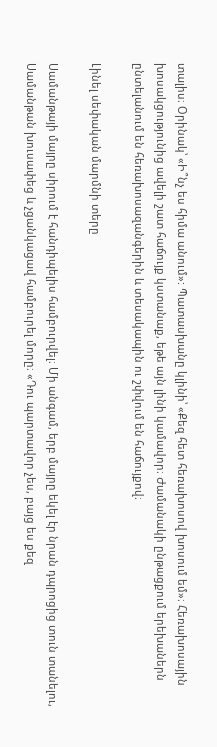տալիս։ Օրինակ՝ «Ի՞նչ ես հիմա անում»: Պատասխանը կլինի՝ «Քեզ հետ հեռախոսով խոսում եմ»։ Հեռախոսային խոսակցությունից ավելի շատ հաճույք կստանաք, եթե այն լինի կամավոր։ Ժամանակի ընթացքում երեխաներն ընտելանում են հեռախոսազանգերին և տեսակապին ու շփվում են հաճույքով։

Լինել սեփական մարմնի տերը

Սամանթայի մայրը սիրում է հանդիպելիս համբուրվել։ Մի անգամ, երբ մայրը եկել էր նրան դպրոցից տուն տանելու, Սամանթան խուսափեց և չցանկացավ համբուրել մորը։ «Դու պարտավոր չես, բայց ես քեզ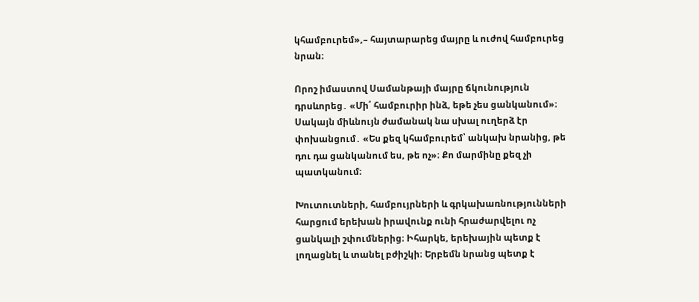կհամբուրեմ»,– հայտարարեց մայրը և ուժով համբուրեց նրան։

Որոշ իմաստով Սամանթայի մայրը ճկունություն դրսևորեց․ «Մի՛ համբուրիր ինձ, եթե չես ցանկանում»։ Սակայն միևնույն ժամանակ նա սխալ ուղերձ էր փոխանցում․ «Ես քեզ կհամբուրեմ՝ անկախ նրանից, թե դու դա ցանկանում ես, թե ոչ»։ Քո մարմինը քեզ չի պատկանում։

Խուտուտների, համբույրների և գրկախառնությունների հարցում երեխան իրավունք ունի հրաժարվելու ոչ ցանկալի շփումներից։ Իհարկե, երեխային պետք է լողացնել և տանել բժիշկի։ Երբեմն նրանց պետք է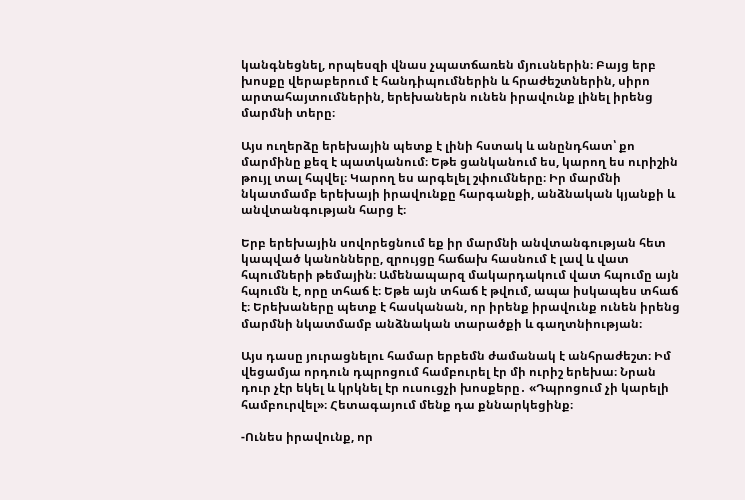կանգնեցնել, որպեսզի վնաս չպատճառեն մյուսներին։ Բայց երբ խոսքը վերաբերում է հանդիպումներին և հրաժեշտներին, սիրո արտահայտումներին, երեխաներն ունեն իրավունք լինել իրենց մարմնի տերը։

Այս ուղերձը երեխային պետք է լինի հստակ և անընդհատ՝ քո մարմինը քեզ է պատկանում։ Եթե ցանկանում ես, կարող ես ուրիշին թույլ տալ հպվել։ Կարող ես արգելել շփումները։ Իր մարմնի նկատմամբ երեխայի իրավունքը հարգանքի, անձնական կյանքի և անվտանգության հարց է։

Երբ երեխային սովորեցնում եք իր մարմնի անվտանգության հետ կապված կանոնները, զրույցը հաճախ հասնում է լավ և վատ հպումների թեմային։ Ամենապարզ մակարդակում վատ հպումը այն հպումն է, որը տհաճ է։ Եթե այն տհաճ է թվում, ապա իսկապես տհաճ է։ Երեխաները պետք է հասկանան, որ իրենք իրավունք ունեն իրենց մարմնի նկատմամբ անձնական տարածքի և գաղտնիության։

Այս դասը յուրացնելու համար երբեմն ժամանակ է անհրաժեշտ։ Իմ վեցամյա որդուն դպրոցում համբուրել էր մի ուրիշ երեխա։ Նրան դուր չէր եկել և կրկնել էր ուսուցչի խոսքերը․ «Դպրոցում չի կարելի համբուրվել»։ Հետագայում մենք դա քննարկեցինք։

-Ունես իրավունք, որ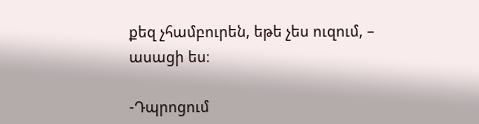քեզ չհամբուրեն, եթե չես ուզում, – ասացի ես։

-Դպրոցում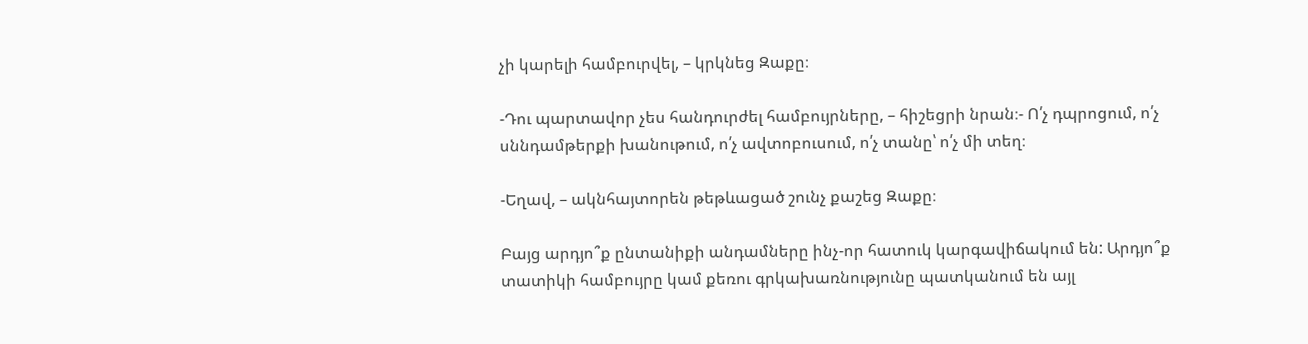չի կարելի համբուրվել, – կրկնեց Զաքը։

-Դու պարտավոր չես հանդուրժել համբույրները, – հիշեցրի նրան։- Ո՛չ դպրոցում, ո՛չ սննդամթերքի խանութում, ո՛չ ավտոբուսում, ո՛չ տանը՝ ո՛չ մի տեղ։

-Եղավ, – ակնհայտորեն թեթևացած շունչ քաշեց Զաքը։

Բայց արդյո՞ք ընտանիքի անդամները ինչ-որ հատուկ կարգավիճակում են: Արդյո՞ք տատիկի համբույրը կամ քեռու գրկախառնությունը պատկանում են այլ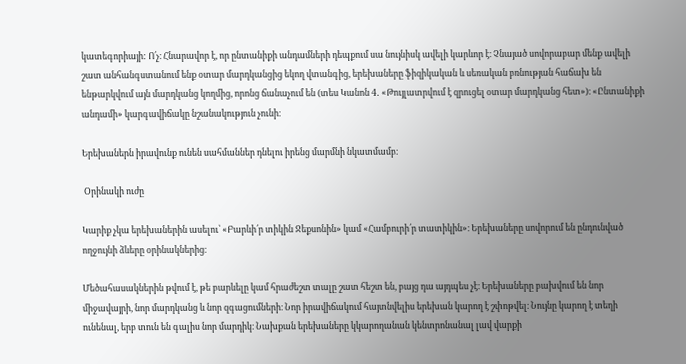կատեգորիայի: Ո՛չ։ Հնարավոր է, որ ընտանիքի անդամների դեպքում սա նույնիսկ ավելի կարևոր է։ Չնայած սովորաբար մենք ավելի շատ անհանգստանում ենք օտար մարդկանցից եկող վտանգից, երեխաները ֆիզիկական և սեռական բռնության հաճախ են ենթարկվում այն մարդկանց կողմից, որոնց ճանաչում են (տես Կանոն 4․ «Թույլատրվում է զրուցել օտար մարդկանց հետ»)։ «Ընտանիքի անդամի» կարգավիճակը նշանակություն չունի։

Երեխաներն իրավունք ունեն սահմաններ դնելու իրենց մարմնի նկատմամբ։

 Օրինակի ուժը

Կարիք չկա երեխաներին ասելու՝ «Բարևի՛ր տիկին Ջեքսոնին» կամ «Համբուրի՛ր տատիկին»։ Երեխաները սովորում են ընդունված ողջույնի ձևերը օրինակներից։

Մեծահասակներին թվում է, թե բարևելը կամ հրաժեշտ տալը շատ հեշտ են, բայց դա այդպես չէ։ Երեխաները բախվում են նոր միջավայրի, նոր մարդկանց և նոր զգացումների։ Նոր իրավիճակում հայտնվելիս երեխան կարող է շփոթվել։ Նույնը կարող է տեղի ունենալ, երբ տուն են գալիս նոր մարդիկ։ Նախքան երեխաները կկարողանան կենտրոնանալ լավ վարքի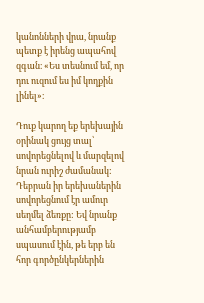կանոնների վրա, նրանք պետք է իրենց ապահով զգան։ «Ես տեսնում եմ, որ դու ուզում ես իմ կողքին լինել»։

Դուք կարող եք երեխային օրինակ ցույց տալ՝ սովորեցնելով և մարզելով նրան ուրիշ ժամանակ: Դեբրան իր երեխաներին սովորեցնում էր ամուր սեղմել ձեռքը: Եվ նրանք անհամբերությամբ սպասում էին, թե երբ են հոր գործընկերներին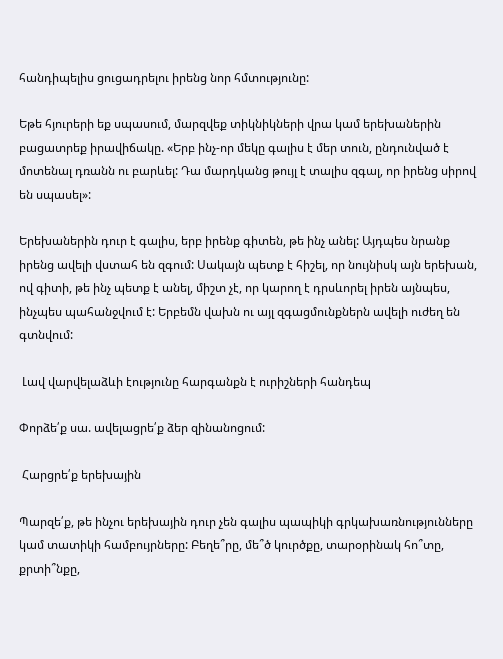հանդիպելիս ցուցադրելու իրենց նոր հմտությունը:

Եթե հյուրերի եք սպասում, մարզվեք տիկնիկների վրա կամ երեխաներին բացատրեք իրավիճակը. «Երբ ինչ-որ մեկը գալիս է մեր տուն, ընդունված է մոտենալ դռանն ու բարևել: Դա մարդկանց թույլ է տալիս զգալ, որ իրենց սիրով են սպասել»:

Երեխաներին դուր է գալիս, երբ իրենք գիտեն, թե ինչ անել: Այդպես նրանք իրենց ավելի վստահ են զգում: Սակայն պետք է հիշել, որ նույնիսկ այն երեխան, ով գիտի, թե ինչ պետք է անել, միշտ չէ, որ կարող է դրսևորել իրեն այնպես, ինչպես պահանջվում է: Երբեմն վախն ու այլ զգացմունքներն ավելի ուժեղ են գտնվում:

 Լավ վարվելաձևի էությունը հարգանքն է ուրիշների հանդեպ

Փորձե՛ք սա. ավելացրե՛ք ձեր զինանոցում:

 Հարցրե՛ք երեխային

Պարզե՛ք, թե ինչու երեխային դուր չեն գալիս պապիկի գրկախառնությունները կամ տատիկի համբույրները: Բեղե՞րը, մե՞ծ կուրծքը, տարօրինակ հո՞տը, քրտի՞նքը,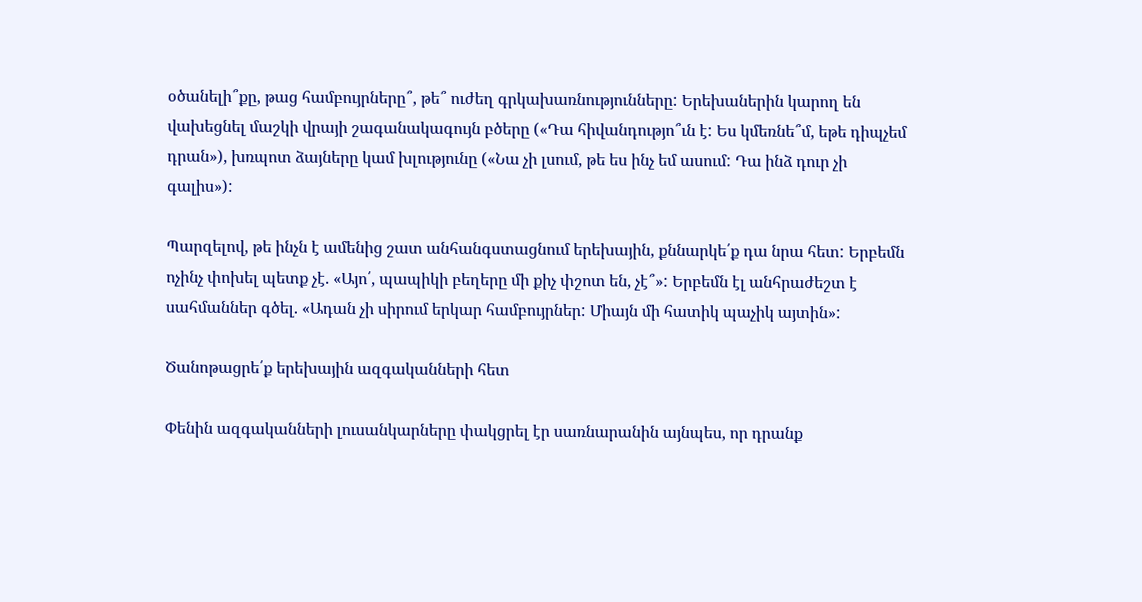օծանելի՞քը, թաց համբույրները՞, թե՞ ուժեղ գրկախառնությունները: Երեխաներին կարող են վախեցնել մաշկի վրայի շագանակագույն բծերը («Դա հիվանդությո՞ւն է: Ես կմեռնե՞մ, եթե դիպչեմ դրան»), խռպոտ ձայները կամ խլությունը («Նա չի լսում, թե ես ինչ եմ ասում: Դա ինձ դուր չի գալիս»):

Պարզելով, թե ինչն է ամենից շատ անհանգստացնում երեխային, քննարկե՛ք դա նրա հետ: Երբեմն ոչինչ փոխել պետք չէ. «Այո՛, պապիկի բեղերը մի քիչ փշոտ են, չէ՞»: Երբեմն էլ անհրաժեշտ է սահմաններ գծել. «Ադան չի սիրում երկար համբույրներ: Միայն մի հատիկ պաչիկ այտին»:

Ծանոթացրե՛ք երեխային ազգականների հետ

Փենին ազգականների լուսանկարները փակցրել էր սառնարանին այնպես, որ դրանք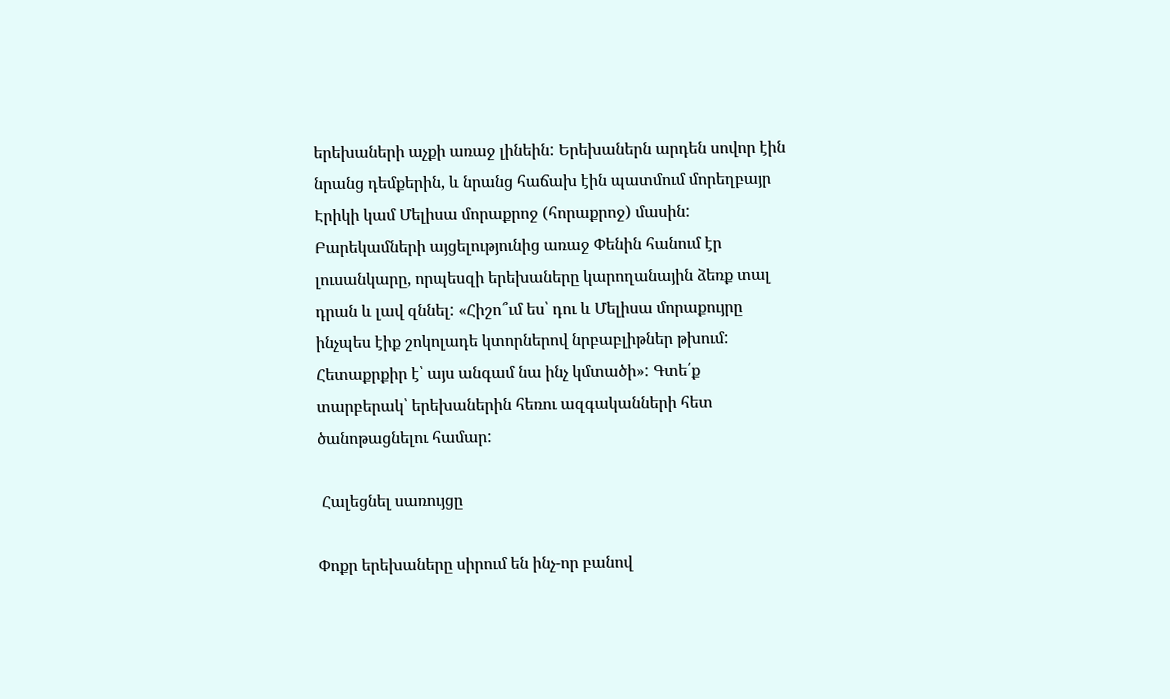երեխաների աչքի առաջ լինեին: Երեխաներն արդեն սովոր էին նրանց դեմքերին, և նրանց հաճախ էին պատմում մորեղբայր Էրիկի կամ Մելիսա մորաքրոջ (հորաքրոջ) մասին: Բարեկամների այցելությունից առաջ Փենին հանում էր լուսանկարը, որպեսզի երեխաները կարողանային ձեռք տալ դրան և լավ զննել: «Հիշո՞ւմ ես՝ դու և Մելիսա մորաքույրը ինչպես էիք շոկոլադե կտորներով նրբաբլիթներ թխում: Հետաքրքիր է՝ այս անգամ նա ինչ կմտածի»: Գտե՛ք տարբերակ՝ երեխաներին հեռու ազգականների հետ ծանոթացնելու համար:

 Հալեցնել սառույցը

Փոքր երեխաները սիրում են ինչ-որ բանով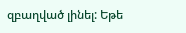զբաղված լինել: Եթե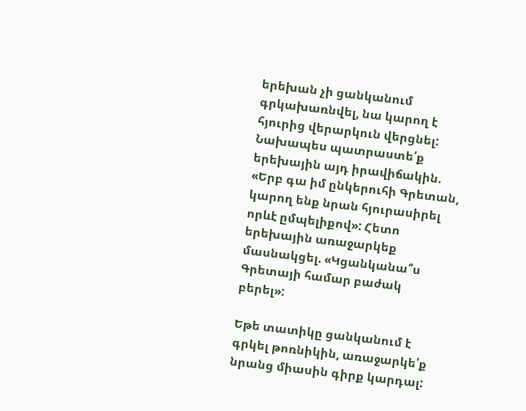երեխան չի ցանկանում գրկախառնվել, նա կարող է հյուրից վերարկուն վերցնել: Նախապես պատրաստե՛ք երեխային այդ իրավիճակին. «Երբ գա իմ ընկերուհի Գրետան, կարող ենք նրան հյուրասիրել որևէ ըմպելիքով»: Հետո երեխային առաջարկեք մասնակցել. «Կցանկանա՞ս Գրետայի համար բաժակ բերել»:

Եթե տատիկը ցանկանում է գրկել թոռնիկին, առաջարկե՛ք նրանց միասին գիրք կարդալ: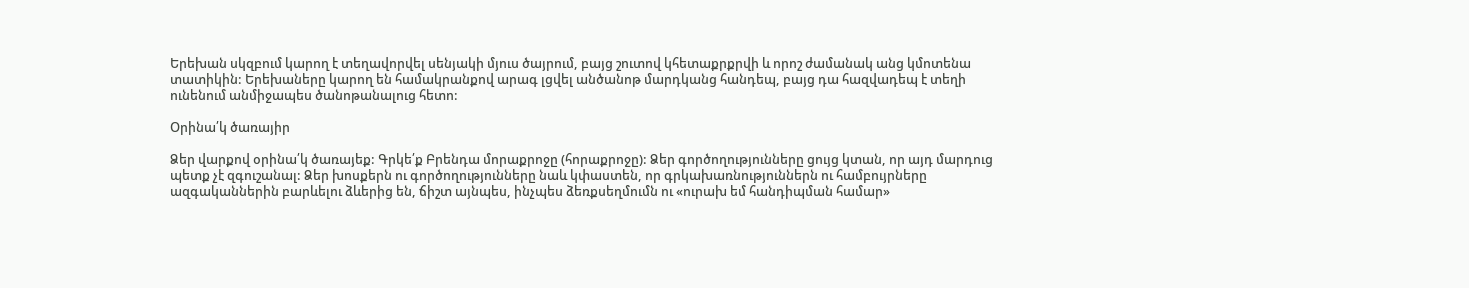Երեխան սկզբում կարող է տեղավորվել սենյակի մյուս ծայրում, բայց շուտով կհետաքրքրվի և որոշ ժամանակ անց կմոտենա տատիկին: Երեխաները կարող են համակրանքով արագ լցվել անծանոթ մարդկանց հանդեպ, բայց դա հազվադեպ է տեղի ունենում անմիջապես ծանոթանալուց հետո:

Օրինա՛կ ծառայիր

Ձեր վարքով օրինա՛կ ծառայեք: Գրկե՛ք Բրենդա մորաքրոջը (հորաքրոջը): Ձեր գործողությունները ցույց կտան, որ այդ մարդուց պետք չէ զգուշանալ: Ձեր խոսքերն ու գործողությունները նաև կփաստեն, որ գրկախառնություններն ու համբույրները ազգականներին բարևելու ձևերից են, ճիշտ այնպես, ինչպես ձեռքսեղմումն ու «ուրախ եմ հանդիպման համար»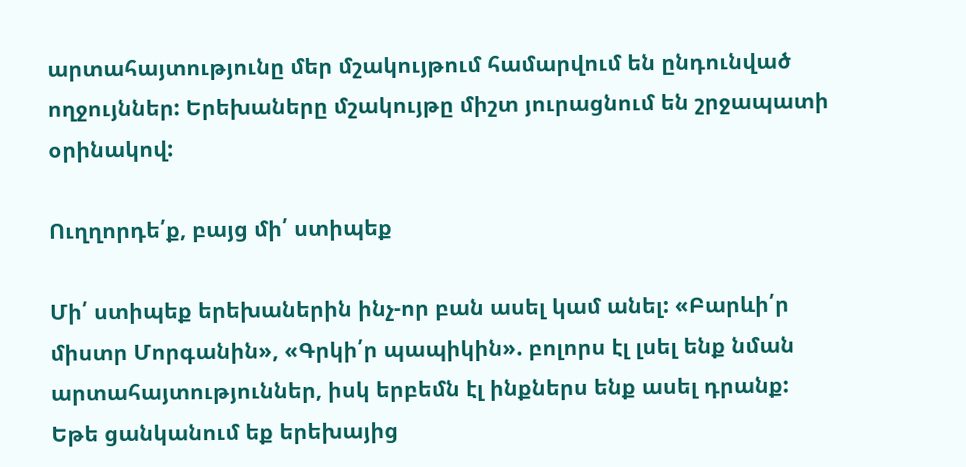արտահայտությունը մեր մշակույթում համարվում են ընդունված ողջույններ: Երեխաները մշակույթը միշտ յուրացնում են շրջապատի օրինակով:

Ուղղորդե՛ք, բայց մի՛ ստիպեք

Մի՛ ստիպեք երեխաներին ինչ-որ բան ասել կամ անել: «Բարևի՛ր միստր Մորգանին», «Գրկի՛ր պապիկին». բոլորս էլ լսել ենք նման արտահայտություններ, իսկ երբեմն էլ ինքներս ենք ասել դրանք: Եթե ցանկանում եք երեխայից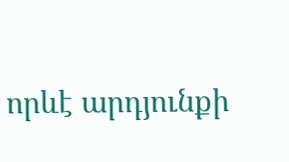որևէ արդյունքի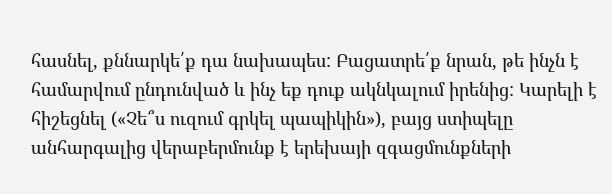հասնել, քննարկե՛ք դա նախապես: Բացատրե՛ք նրան, թե ինչն է համարվում ընդունված և ինչ եք դուք ակնկալում իրենից: Կարելի է հիշեցնել («Չե՞ս ուզում գրկել պապիկին»), բայց ստիպելը անհարգալից վերաբերմունք է երեխայի զգացմունքների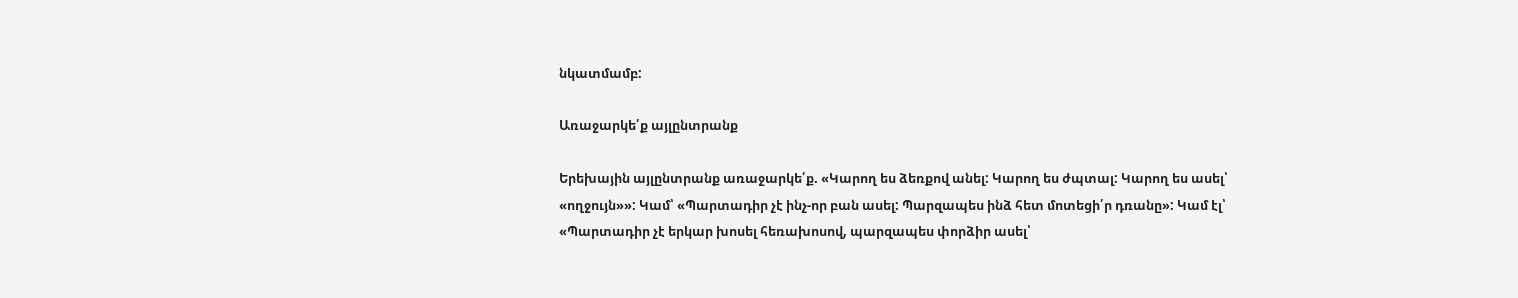նկատմամբ:

Առաջարկե՛ք այլընտրանք

Երեխային այլընտրանք առաջարկե՛ք. «Կարող ես ձեռքով անել: Կարող ես ժպտալ: Կարող ես ասել՝ «ողջույն»»: Կամ՝ «Պարտադիր չէ ինչ-որ բան ասել: Պարզապես ինձ հետ մոտեցի՛ր դռանը»: Կամ էլ՝ «Պարտադիր չէ երկար խոսել հեռախոսով, պարզապես փորձիր ասել՝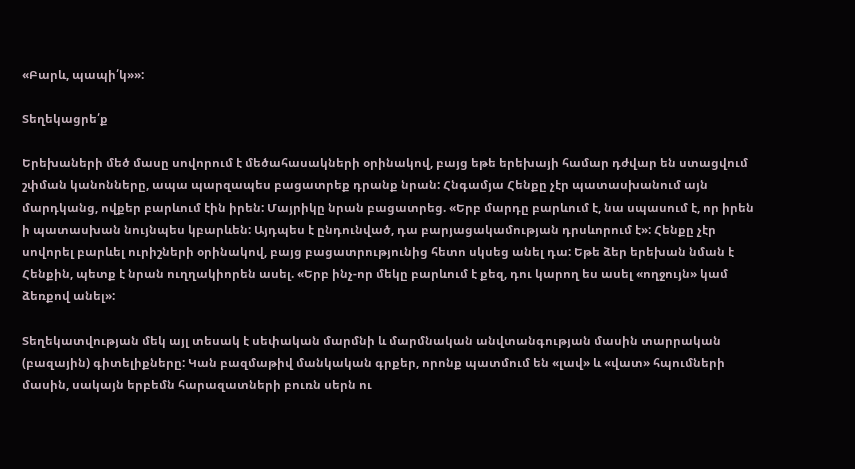«Բարև, պապի՛կ»»:

Տեղեկացրե՛ք

Երեխաների մեծ մասը սովորում է մեծահասակների օրինակով, բայց եթե երեխայի համար դժվար են ստացվում շփման կանոնները, ապա պարզապես բացատրեք դրանք նրան: Հնգամյա Հենքը չէր պատասխանում այն մարդկանց, ովքեր բարևում էին իրեն: Մայրիկը նրան բացատրեց. «Երբ մարդը բարևում է, նա սպասում է, որ իրեն ի պատասխան նույնպես կբարևեն: Այդպես է ընդունված, դա բարյացակամության դրսևորում է»: Հենքը չէր սովորել բարևել ուրիշների օրինակով, բայց բացատրությունից հետո սկսեց անել դա: Եթե ձեր երեխան նման է Հենքին, պետք է նրան ուղղակիորեն ասել. «Երբ ինչ-որ մեկը բարևում է քեզ, դու կարող ես ասել «ողջույն» կամ ձեռքով անել»:

Տեղեկատվության մեկ այլ տեսակ է սեփական մարմնի և մարմնական անվտանգության մասին տարրական (բազային) գիտելիքները: Կան բազմաթիվ մանկական գրքեր, որոնք պատմում են «լավ» և «վատ» հպումների մասին, սակայն երբեմն հարազատների բուռն սերն ու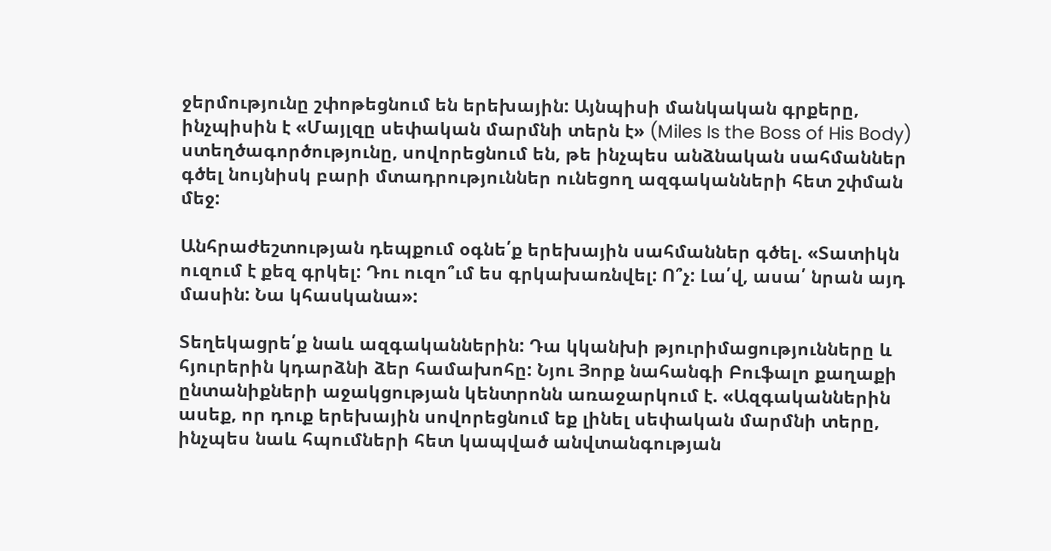ջերմությունը շփոթեցնում են երեխային: Այնպիսի մանկական գրքերը, ինչպիսին է «Մայլզը սեփական մարմնի տերն է» (Miles Is the Boss of His Body) ստեղծագործությունը, սովորեցնում են, թե ինչպես անձնական սահմաններ գծել նույնիսկ բարի մտադրություններ ունեցող ազգականների հետ շփման մեջ:

Անհրաժեշտության դեպքում օգնե՛ք երեխային սահմաններ գծել. «Տատիկն ուզում է քեզ գրկել: Դու ուզո՞ւմ ես գրկախառնվել: Ո՞չ: Լա՛վ, ասա՛ նրան այդ մասին: Նա կհասկանա»:

Տեղեկացրե՛ք նաև ազգականներին: Դա կկանխի թյուրիմացությունները և հյուրերին կդարձնի ձեր համախոհը: Նյու Յորք նահանգի Բուֆալո քաղաքի ընտանիքների աջակցության կենտրոնն առաջարկում է. «Ազգականներին ասեք, որ դուք երեխային սովորեցնում եք լինել սեփական մարմնի տերը, ինչպես նաև հպումների հետ կապված անվտանգության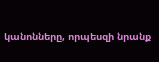կանոնները, որպեսզի նրանք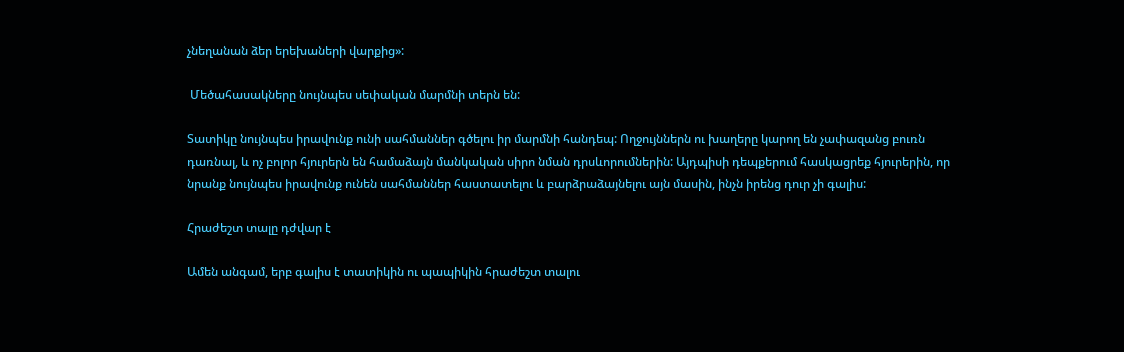չնեղանան ձեր երեխաների վարքից»:

 Մեծահասակները նույնպես սեփական մարմնի տերն են:

Տատիկը նույնպես իրավունք ունի սահմաններ գծելու իր մարմնի հանդեպ: Ողջույններն ու խաղերը կարող են չափազանց բուռն դառնալ, և ոչ բոլոր հյուրերն են համաձայն մանկական սիրո նման դրսևորումներին: Այդպիսի դեպքերում հասկացրեք հյուրերին, որ նրանք նույնպես իրավունք ունեն սահմաններ հաստատելու և բարձրաձայնելու այն մասին, ինչն իրենց դուր չի գալիս:

Հրաժեշտ տալը դժվար է

Ամեն անգամ, երբ գալիս է տատիկին ու պապիկին հրաժեշտ տալու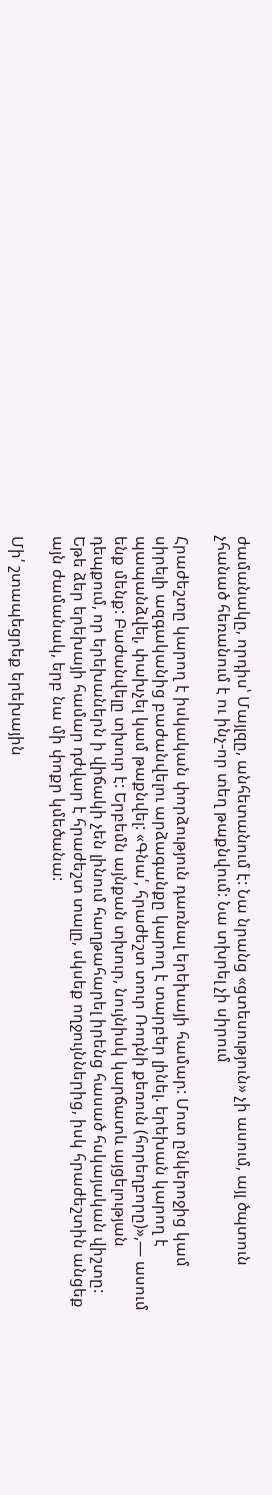ժամանակը, որդիս՝ Մայլզը, անհետանում է: Նա նրանց «ցտեսություն» չի ասում, այլ ծպտուն չհանած հեռանում է ու ինչ-որ տեղ թաքնվում: Նա տխրել չի սիրում

Հրաժեշտը կարող է իսկական փորձություն դառնալ երեխայի համար: Մոտ ընկերոջից կամ սիրելի ազգականից բաժանվելու արձագանքը կարող է տարբեր լինել. երեխան կարող է պապանձվել, փախչել կամ թաքնվել: «Գնա՛, հրաժեշտ տուր Ռոդնի քեռուն (հորեղբորը)»,— ասում ենք մենք: Բաժանվելը տխուր է: Երբեմն այնքան տխուր, նույնիսկ կարճատև այցելության դեպքում, որ երեխաներն ի վիճակի չեն լինում հաղթահարել իրենց հասած հսկայական վիշտը: Եթե ձեր երեխայի համար դժվար է հրաժեշտ տալը, սկսեք ողջույններից, իսկ հրաժեշտին անցեք այն ժամանակ, երբ նա մի փոքր կմեծանա:

Մի՛ շտապեցրեք երեխային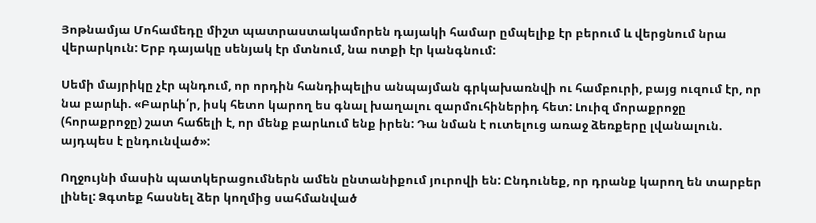Յոթնամյա Մոհամեդը միշտ պատրաստակամորեն դայակի համար ըմպելիք էր բերում և վերցնում նրա վերարկուն: Երբ դայակը սենյակ էր մտնում, նա ոտքի էր կանգնում:

Սեմի մայրիկը չէր պնդում, որ որդին հանդիպելիս անպայման գրկախառնվի ու համբուրի, բայց ուզում էր, որ նա բարևի. «Բարևի՛ր, իսկ հետո կարող ես գնալ խաղալու զարմուհիներիդ հետ: Լուիզ մորաքրոջը (հորաքրոջը) շատ հաճելի է, որ մենք բարևում ենք իրեն: Դա նման է ուտելուց առաջ ձեռքերը լվանալուն. այդպես է ընդունված»:

Ողջույնի մասին պատկերացումներն ամեն ընտանիքում յուրովի են: Ընդունեք, որ դրանք կարող են տարբեր լինել: Ձգտեք հասնել ձեր կողմից սահմանված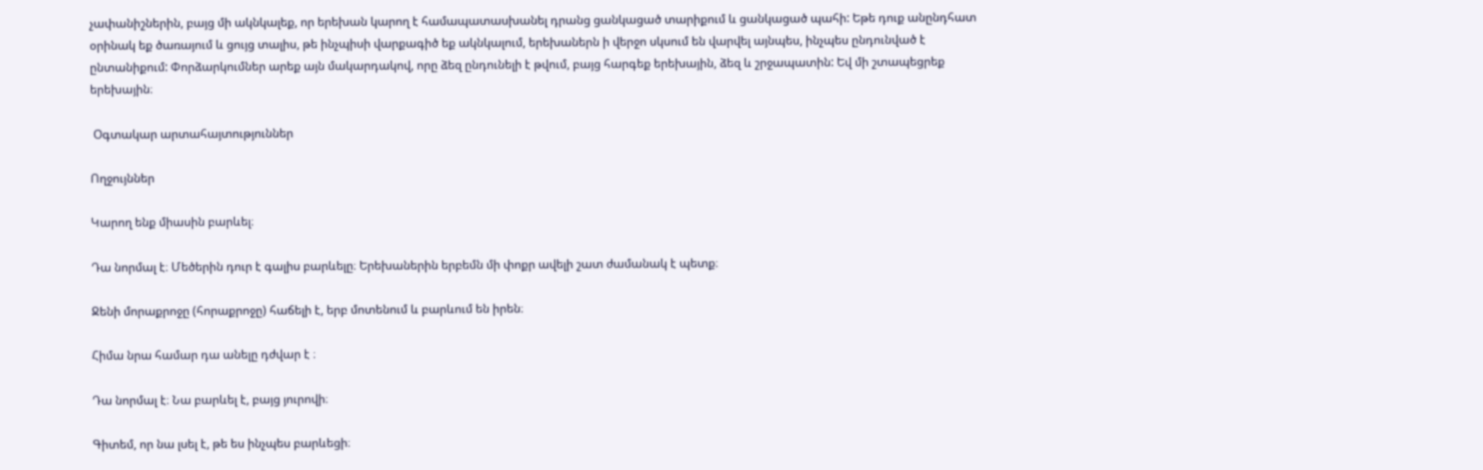չափանիշներին, բայց մի ակնկալեք, որ երեխան կարող է համապատասխանել դրանց ցանկացած տարիքում և ցանկացած պահի: Եթե դուք անընդհատ օրինակ եք ծառայում և ցույց տալիս, թե ինչպիսի վարքագիծ եք ակնկալում, երեխաներն ի վերջո սկսում են վարվել այնպես, ինչպես ընդունված է ընտանիքում: Փորձարկումներ արեք այն մակարդակով, որը ձեզ ընդունելի է թվում, բայց հարգեք երեխային, ձեզ և շրջապատին: Եվ մի շտապեցրեք երեխային։

 Օգտակար արտահայտություններ

Ողջույններ

Կարող ենք միասին բարևել։

Դա նորմալ է։ Մեծերին դուր է գալիս բարևելը։ Երեխաներին երբեմն մի փոքր ավելի շատ ժամանակ է պետք։

Ջենի մորաքրոջը (հորաքրոջը) հաճելի է, երբ մոտենում և բարևում են իրեն։

Հիմա նրա համար դա անելը դժվար է ։

Դա նորմալ է։ Նա բարևել է, բայց յուրովի։

Գիտեմ, որ նա լսել է, թե ես ինչպես բարևեցի։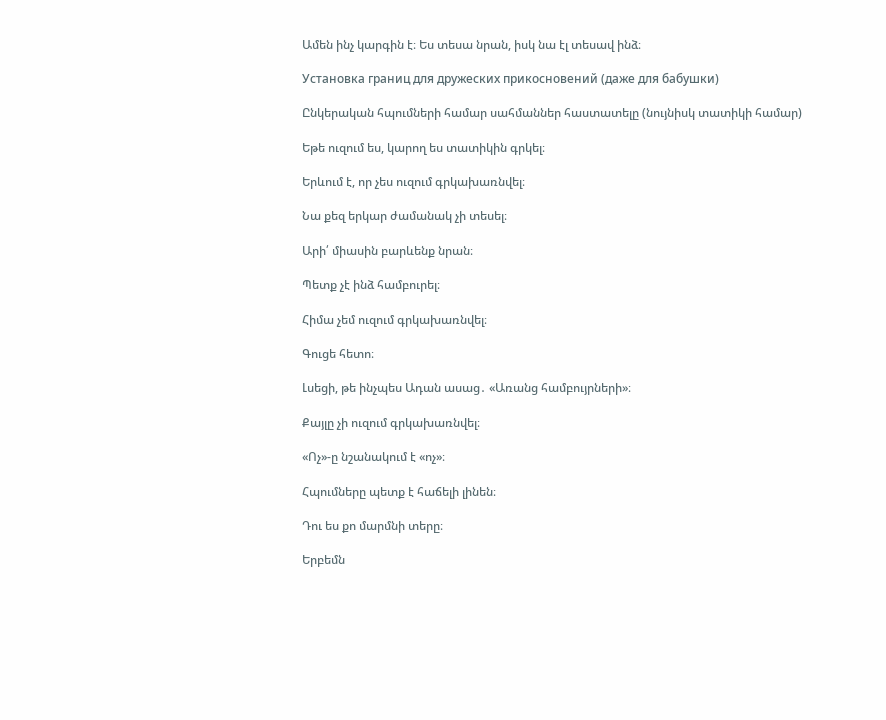Ամեն ինչ կարգին է։ Ես տեսա նրան, իսկ նա էլ տեսավ ինձ։

Установка границ для дружеских прикосновений (даже для бабушки)

Ընկերական հպումների համար սահմաններ հաստատելը (նույնիսկ տատիկի համար)

Եթե ուզում ես, կարող ես տատիկին գրկել։

Երևում է, որ չես ուզում գրկախառնվել։

Նա քեզ երկար ժամանակ չի տեսել։

Արի՛ միասին բարևենք նրան։

Պետք չէ ինձ համբուրել։

Հիմա չեմ ուզում գրկախառնվել։

Գուցե հետո։

Լսեցի, թե ինչպես Ադան ասաց․ «Առանց համբույրների»։

Քայլը չի ուզում գրկախառնվել։

«Ոչ»-ը նշանակում է «ոչ»։

Հպումները պետք է հաճելի լինեն։

Դու ես քո մարմնի տերը։

Երբեմն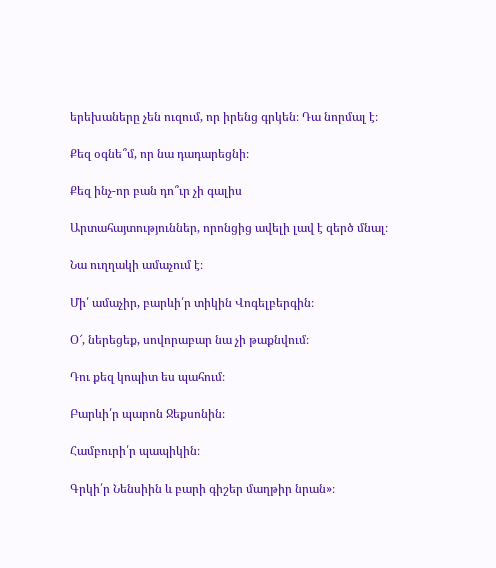երեխաները չեն ուզում, որ իրենց գրկեն։ Դա նորմալ է։

Քեզ օգնե՞մ, որ նա դադարեցնի։

Քեզ ինչ-որ բան դո՞ւր չի գալիս

Արտահայտություններ, որոնցից ավելի լավ է զերծ մնալ։

Նա ուղղակի ամաչում է։

Մի՛ ամաչիր, բարևի՛ր տիկին Վոգելբերգին։

Օ՜, ներեցեք, սովորաբար նա չի թաքնվում։

Դու քեզ կոպիտ ես պահում։

Բարևի՛ր պարոն Ջեքսոնին։

Համբուրի՛ր պապիկին։

Գրկի՛ր Նենսիին և բարի գիշեր մաղթիր նրան»։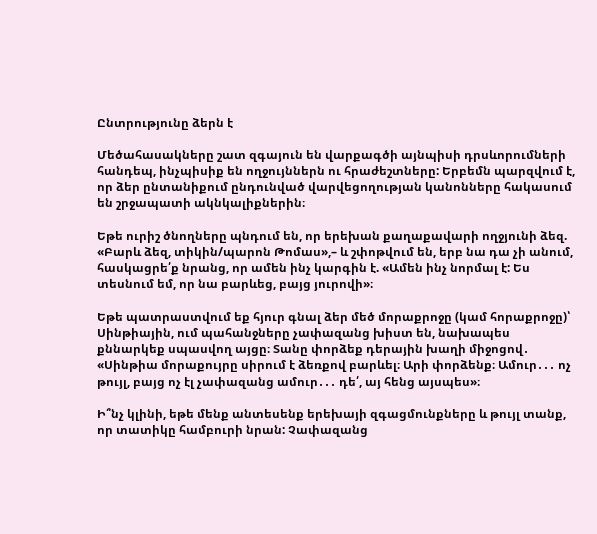Ընտրությունը ձերն է

Մեծահասակները շատ զգայուն են վարքագծի այնպիսի դրսևորումների հանդեպ, ինչպիսիք են ողջույններն ու հրաժեշտները: Երբեմն պարզվում է, որ ձեր ընտանիքում ընդունված վարվեցողության կանոնները հակասում են շրջապատի ակնկալիքներին։

Եթե ուրիշ ծնողները պնդում են, որ երեխան քաղաքավարի ողջյունի ձեզ. «Բարև ձեզ, տիկին/պարոն Թոմաս»,– և շփոթվում են, երբ նա դա չի անում, հասկացրե՛ք նրանց, որ ամեն ինչ կարգին է. «Ամեն ինչ նորմալ է: Ես տեսնում եմ, որ նա բարևեց, բայց յուրովի»։

Եթե պատրաստվում եք հյուր գնալ ձեր մեծ մորաքրոջը (կամ հորաքրոջը)՝ Սինթիային, ում պահանջները չափազանց խիստ են, նախապես քննարկեք սպասվող այցը։ Տանը փորձեք դերային խաղի միջոցով․ «Սինթիա մորաքույրը սիրում է ձեռքով բարևել։ Արի փորձենք։ Ամուր․․․ ոչ թույլ, բայց ոչ էլ չափազանց ամուր․․․ դե՛, այ հենց այսպես»։

Ի՞նչ կլինի, եթե մենք անտեսենք երեխայի զգացմունքները և թույլ տանք, որ տատիկը համբուրի նրան: Չափազանց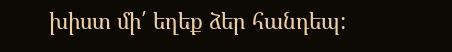խիստ մի՛ եղեք ձեր հանդեպ: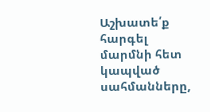Աշխատե՛ք հարգել մարմնի հետ կապված սահմանները,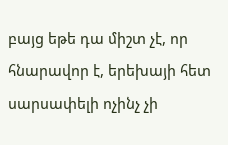բայց եթե դա միշտ չէ, որ հնարավոր է, երեխայի հետ սարսափելի ոչինչ չի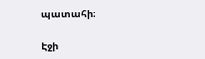պատահի։

Էջի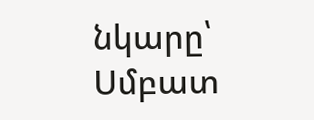նկարը՝ Սմբատ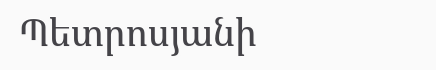Պետրոսյանի